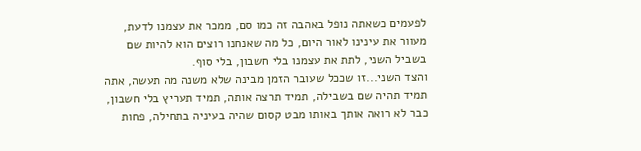לפעמים כשאתה נופל באהבה זה כמו סם, ממכר את עצמנו לדעת, מעוור את עינינו לאור היום, כל מה שאנחנו רוצים הוא להיות שם בשביל השני, לתת את עצמנו בלי חשבון, בלי סוף.
והצד השני...זו שככל שעובר הזמן מבינה שלא משנה מה תעשה, אתה תמיד תהיה שם בשבילה, תמיד תרצה אותה, תמיד תעריץ בלי חשבון, כבר לא רואה אותך באותו מבט קסום שהיה בעיניה בתחילה, פחות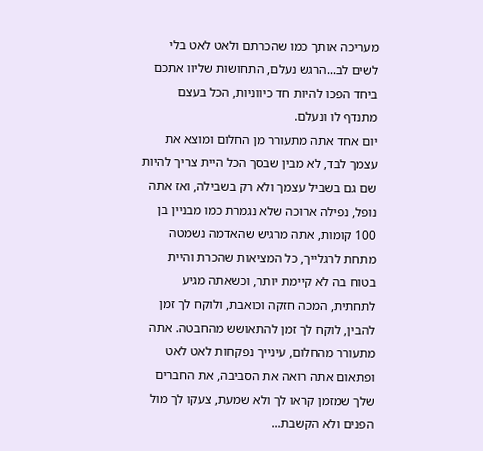מעריכה אותך כמו שהכרתם ולאט לאט בלי לשים לב...הרגש נעלם, התחושות שליוו אתכם ביחד הפכו להיות חד כיווניות, הכל בעצם מתנדף לו ונעלם.
יום אחד אתה מתעורר מן החלום ומוצא את עצמך לבד, לא מבין שבסך הכל היית צריך להיות שם גם בשביל עצמך ולא רק בשבילה, ואז אתה נופל, נפילה ארוכה שלא נגמרת כמו מבניין בן 100 קומות, אתה מרגיש שהאדמה נשמטה מתחת לרגלייך, כל המציאות שהכרת והיית בטוח בה לא קיימת יותר, וכשאתה מגיע לתחתית, המכה חזקה וכואבת, ולוקח לך זמן להבין, לוקח לך זמן להתאושש מהחבטה. אתה מתעורר מהחלום, עינייך נפקחות לאט לאט ופתאום אתה רואה את הסביבה, את החברים שלך שמזמן קראו לך ולא שמעת, צעקו לך מול הפנים ולא הקשבת...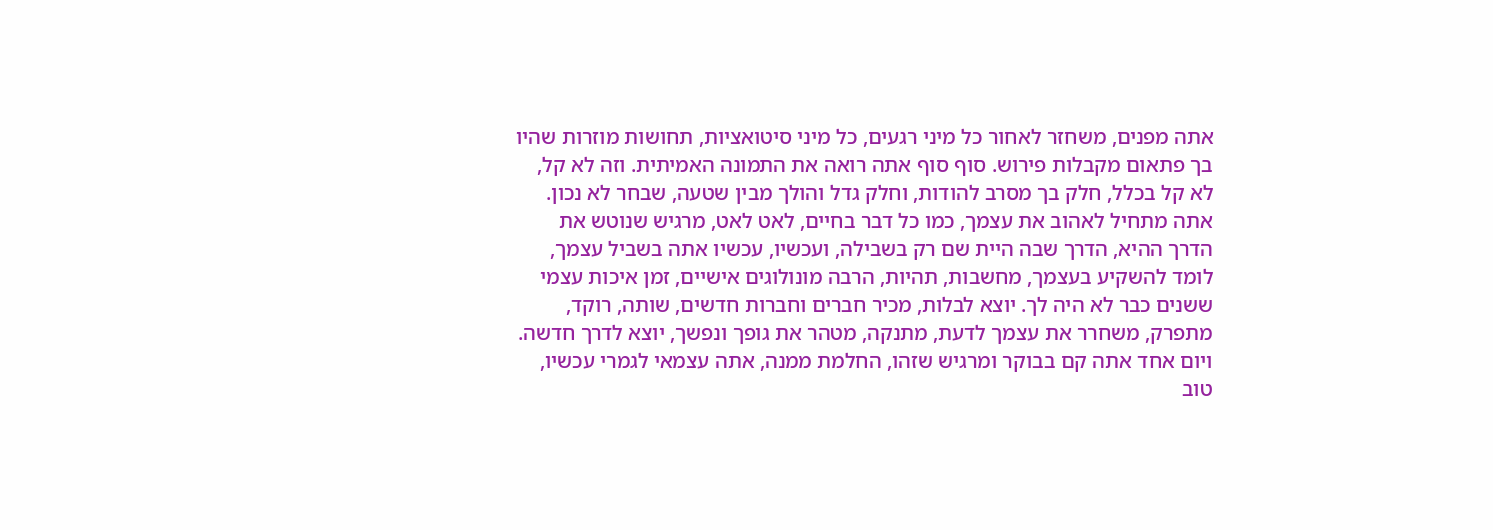אתה מפנים, משחזר לאחור כל מיני רגעים, כל מיני סיטואציות, תחושות מוזרות שהיו בך פתאום מקבלות פירוש. סוף סוף אתה רואה את התמונה האמיתית. וזה לא קל, לא קל בכלל, חלק בך מסרב להודות, וחלק גדל והולך מבין שטעה, שבחר לא נכון.
אתה מתחיל לאהוב את עצמך, כמו כל דבר בחיים, לאט לאט, מרגיש שנוטש את הדרך ההיא, הדרך שבה היית שם רק בשבילה, ועכשיו, עכשיו אתה בשביל עצמך, לומד להשקיע בעצמך, מחשבות, תהיות, הרבה מונולוגים אישיים, זמן איכות עצמי ששנים כבר לא היה לך. יוצא לבלות, מכיר חברים וחברות חדשים, שותה, רוקד, מתפרק, משחרר את עצמך לדעת, מתנקה, מטהר את גופך ונפשך, יוצא לדרך חדשה.
ויום אחד אתה קם בבוקר ומרגיש שזהו, החלמת ממנה, אתה עצמאי לגמרי עכשיו, טוב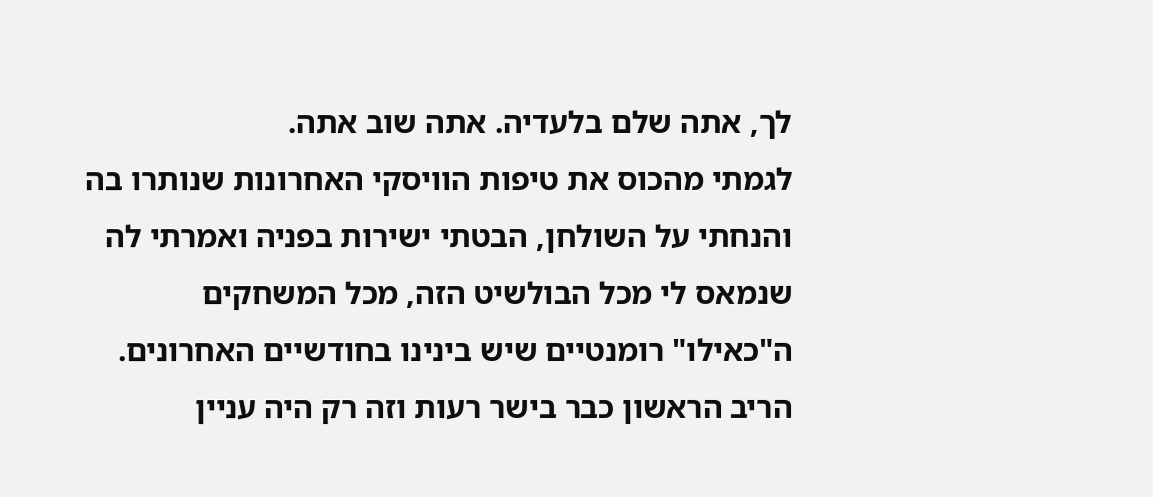לך, אתה שלם בלעדיה. אתה שוב אתה.
לגמתי מהכוס את טיפות הוויסקי האחרונות שנותרו בה והנחתי על השולחן, הבטתי ישירות בפניה ואמרתי לה שנמאס לי מכל הבולשיט הזה, מכל המשחקים ה"כאילו" רומנטיים שיש בינינו בחודשיים האחרונים. הריב הראשון כבר בישר רעות וזה רק היה עניין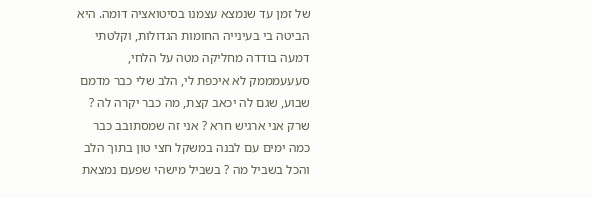של זמן עד שנמצא עצמנו בסיטואציה דומה. היא הביטה בי בעינייה החומות הגדולות, וקלטתי דמעה בודדה מחליקה מטה על הלחי, סעעעמממק לא איכפת לי, הלב שלי כבר מדמם שבוע, שגם לה יכאב קצת, מה כבר יקרה לה ? שרק אני ארגיש חרא ? אני זה שמסתובב כבר כמה ימים עם לבנה במשקל חצי טון בתוך הלב והכל בשביל מה ? בשביל מישהי שפעם נמצאת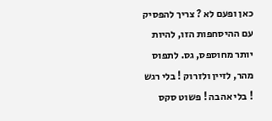כאן ופעם לא ? צריך להפסיק עם ההיסחפות הזו, להיות יותר מחוספס, גס. לתפוס מהר, לזיין ולזרוק ! בלי רגש ! בלי אהבה ! פשוט סקס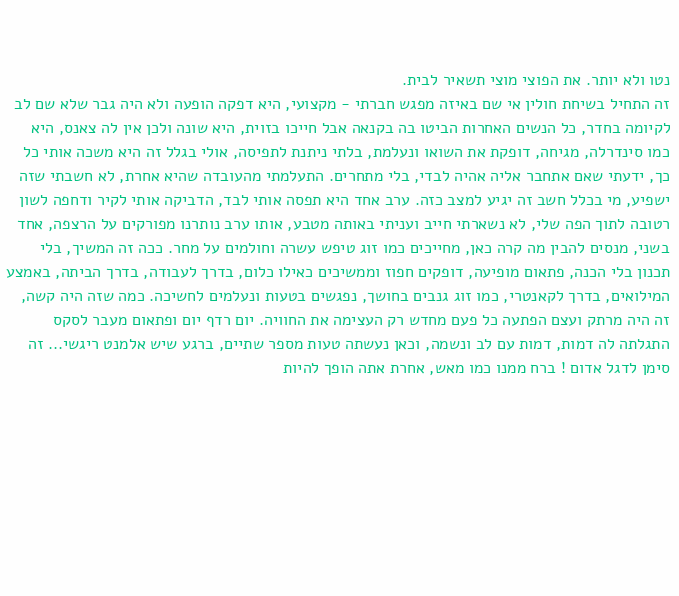נטו ולא יותר. את הפוצי מוצי תשאיר לבית.
זה התחיל בשיחת חולין אי שם באיזה מפגש חברתי - מקצועי, היא דפקה הופעה ולא היה גבר שלא שם לב לקיומה בחדר, כל הנשים האחרות הביטו בה בקנאה אבל חייכו בזוית, היא שונה ולכן אין לה צאנס, היא כמו סינדרלה, מגיחה, דופקת את השואו ונעלמת, בלתי ניתנת לתפיסה, אולי בגלל זה היא משכה אותי כל כך, ידעתי שאם אתחבר אליה אהיה לבדי, בלי מתחרים. התעלמתי מהעובדה שהיא אחרת, לא חשבתי שזה ישפיע, מי בכלל חשב זה יגיע למצב כזה. ערב אחד היא תפסה אותי לבד, הדביקה אותי לקיר ודחפה לשון רטובה לתוך הפה שלי, לא נשארתי חייב ועניתי באותה מטבע, אותו ערב נותרנו מפורקים על הרצפה, אחד בשני, מנסים להבין מה קרה כאן, מחייכים כמו זוג טיפש עשרה וחולמים על מחר. ככה זה המשיך, בלי תכנון בלי הכנה, פתאום מופיעה, דופקים חפוז וממשיכים כאילו כלום, בדרך לעבודה, בדרך הביתה, באמצע המילואים, בדרך לקאנטרי, כמו זוג גנבים בחושך, נפגשים בטעות ונעלמים לחשיכה. כמה שזה היה קשה, זה היה מרתק ועצם הפתעה כל פעם מחדש רק העצימה את החוויה. יום רדף יום ופתאום מעבר לסקס התגלתה לה דמות, דמות עם לב ונשמה, וכאן נעשתה טעות מספר שתיים, ברגע שיש אלמנט ריגשי... זה סימן לדגל אדום ! ברח ממנו כמו מאש, אחרת אתה הופך להיות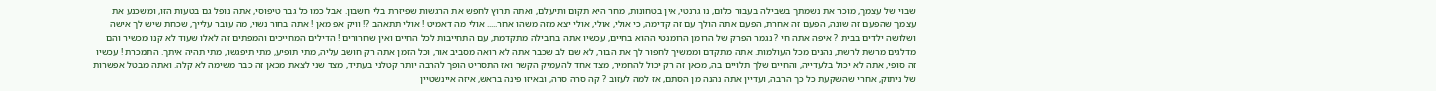שבוי של עצמך, מוכר את נשמתך בשבילה בעבור כלום, נו גרנטי, אין בטחונות, מחר היא תקום ותיעלם, ואתה תרוץ לחפש את הרגשות שפיזרת בלי חשבון. אבל כמו כל גבר טיפוסי, אתה נופל גם בטעות הזו, ומשכנע את עצמך שהפעם זה שונה, הפעם זה אחרת, הפעם אתה הולך עם זה קדימה, כי אולי, אולי, אולי יצא מזה משהו אחר..... אולי מה דאמיט ! אולי תתאהב ?! וויק אפ מאן ! אתה בחור נשוי, מה עובר עלייך, שכחת שיש לך אישה ושלושה ילדים בבית ? איפה אתה חי ? נגמר הפרק של הרומן הרומנטי ההוא בחיים, עכשיו אתה בחבילה מתקדמת, עם התחייבות לכל החיים ואין שחרורים ! הדילים המחייכים והמפתים זה לאלו שעוד לא קנו מכשיר והם מדלגים מרשת לרשת, נהנים מכל העולמות. אתה מתקדם וממשיך לחפור לך את הבור, לא שם לב שכבר אתה לא רואה מסביב אור, וכל הזמן אתה רק חושב עליה, מתי תופיע, מתי תיפגשו, מתי תהיה איתך. התמכרת ! עכשיו זה סופי, אתה לא יכול בלעדייה, והחיים שלך תלויים בה, מכאן זה רק יכול להחמיר, מצד אחד להעמיק הקשר ואז התסריט הופך להרבה יותר קטלני בעתיד, מצד שני לצאת מכאן זה כבר משימה לא קלה. ואתה מבטל אפשרות של ניתוק, אחרי שהשקעת כל כך הרבה, ועדיין אתה נהנה מן הסתם, אז למה לעזוב ? קה סרה סרה, ובאיזו פינה בראש, איזה איינשטיין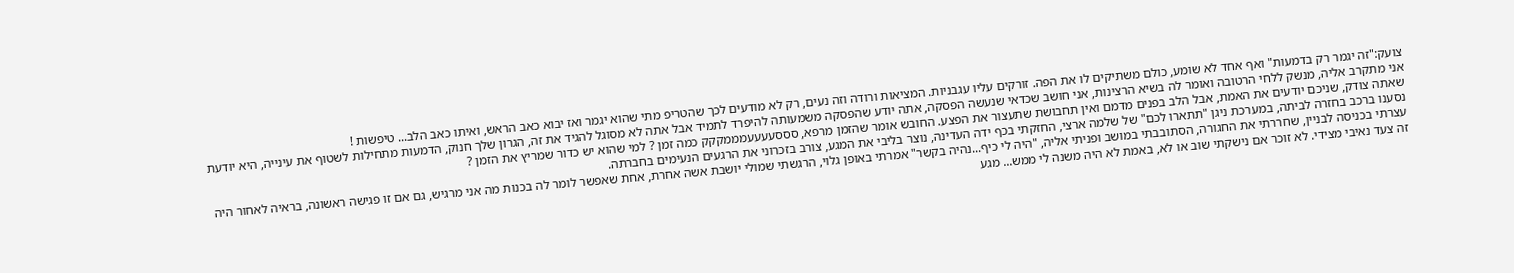צועק:"זה יגמר רק בדמעות" ואף אחד לא שומע, כולם משתיקים לו את הפה. זורקים עליו עגבניות. המציאות ורודה וזה נעים, רק לא מודעים לכך שהטריפ מתי שהוא יגמר ואז יבוא כאב הראש, ואיתו כאב הלב... טיפשות !
אני מתקרב אליה, מנשק ללחי הרטובה ואומר לה בשיא הרצינות, אני חושב שכדאי שנעשה הפסקה, אתה יודע שהפסקה משמעותה להיפרד לתמיד אבל אתה לא מסוגל להגיד את זה, הגרון שלך חנוק, הדמעות מתחילות לשטוף את עינייה, היא יודעת שאתה צודק, שניכם יודעים את האמת, אבל הלב בפנים מדמם ואין תחבושת שתעצור את הפצע. החובש אומר שהזמן מרפא, סססעעעעמממקקק כמה זמן ? למי שהוא יש כדור שמריץ את הזמן ?
נסענו ברכב בחזרה לביתה, במערכת ניגן "תתארו לכם" של שלמה ארצי, החזקתי בכף ידה העדינה, נוצר בליבי את המגע, צורב בזכרוני את הרגעים הנעימים בחברתה.
עצרתי בכניסה לבניין, שחררתי את החגורה, הסתובבתי במושב ופניתי אליה, "היה לי כיף...נהיה בקשר" אמרתי באופן גלוי, הרגשתי שמולי יושבת אשה אחרת, אחת שאפשר לומר לה בכנות מה אני מרגיש, גם אם זו פגישה ראשונה, בראיה לאחור היה זה צעד נאיבי מצידי. לא זוכר אם נישקתי שוב או לא, באמת לא היה משנה לי ממש... מגע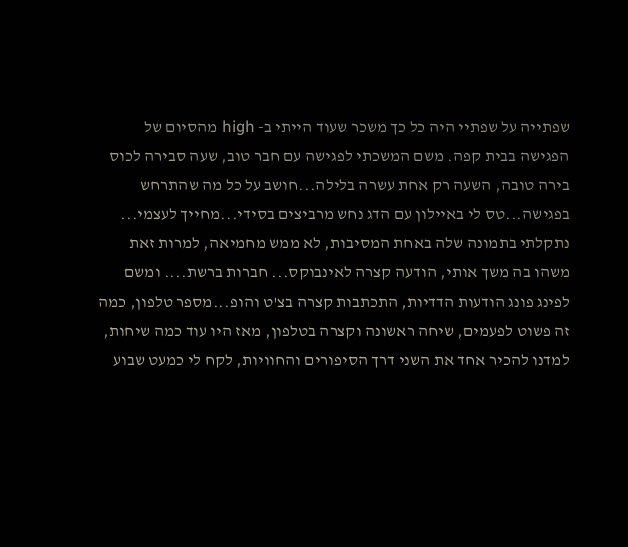שפתייה על שפתיי היה כל כך משכר שעוד הייתי ב- high מהסיום של הפגישה בבית קפה. משם המשכתי לפגישה עם חבר טוב, שעה סבירה לכוס בירה טובה, השעה רק אחת עשרה בלילה...חושב על כל מה שהתרחש בפגישה...טס לי באיילון עם הדג נחש מרביצים בסידי...מחייך לעצמי...
נתקלתי בתמונה שלה באחת המסיבות, לא ממש מחמיאה, למרות זאת משהו בה משך אותי, הודעה קצרה לאינבוקס... חברות ברשת.... ומשם לפינג פונג הודעות הדדיות, התכתבות קצרה בצ'ט והופ...מספר טלפון, כמה זה פשוט לפעמים, שיחה ראשונה וקצרה בטלפון, מאז היו עוד כמה שיחות, למדנו להכיר אחד את השני דרך הסיפורים והחוויות, לקח לי כמעט שבוע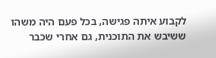לקבוע איתה פגישה, בכל פעם היה משהו ששיבש את התוכנית, גם אחרי שכבר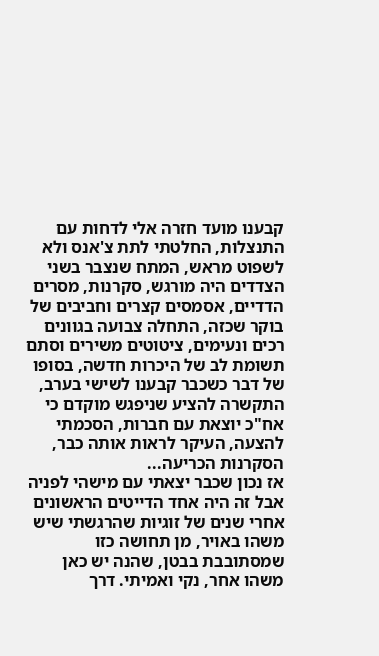קבענו מועד חזרה אלי לדחות עם התנצלות, החלטתי לתת צ'אנס ולא לשפוט מראש, המתח שנצבר בשני הצדדים היה מורגש, סקרנות, מסרים הדדיים, אסמסים קצרים וחביבים של בוקר שכזה, התחלה צבועה בגוונים רכים ונעימים, ציטוטים משירים וסתם תשומת לב של היכרות חדשה, בסופו של דבר כשכבר קבענו לשישי בערב, התקשרה להציע שניפגש מוקדם כי אח"כ יוצאת עם חברות, הסכמתי להצעה, העיקר לראות אותה כבר, הסקרנות הכריעה...
אז נכון שכבר יצאתי עם מישהי לפניה אבל זה היה אחד הדייטים הראשונים אחרי שנים של זוגיות שהרגשתי שיש משהו באויר, מן תחושה כזו שמסתובבת בבטן, שהנה יש כאן משהו אחר, נקי ואמיתי. דרך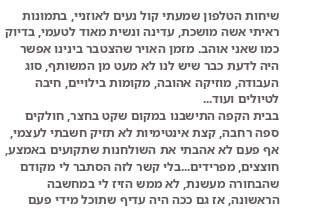שיחות הטלפון שמעתי קול נעים לאוזניי, בתמונות ראיתי אשה מושכת, עדינה ונשית מאוד לטעמי, בדיוק כמו שאני אוהב. מזמן האויר שהצטבר בינינו אפשר היה לדעת כבר שיש לנו לא מעט מן המשותף, סוג העבודה, מוזיקה אהובה, מקומות בילויים, חיבה לטיולים ועוד...
בבית הקפה התישבנו במקום שקט בחצר, חולקים ספה רחבה, קצת אינטימיות לא תזיק חשבתי לעצמי, אף פעם לא אהבתי את השולחנות שתקועים באמצע, חוצצים, מפרידים...בלי קשר לזה הסתבר לי מקודם שהבחורה מעשנת, לא ממש הזיז לי במחשבה הראשונה, אז גם ככה היה עדיף שתוכל מידי פעם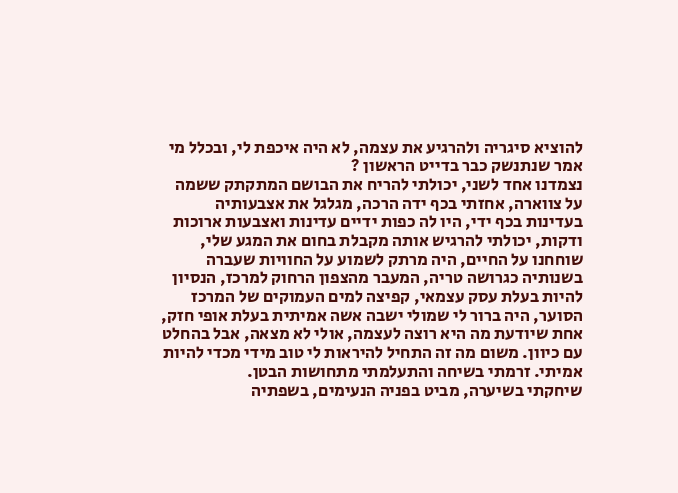להוציא סיגריה ולהרגיע את עצמה, לא היה איכפת לי, ובכלל מי אמר שנתנשק כבר בדייט הראשון ?
נצמדנו אחד לשני, יכולתי להריח את הבושם המתקתק ששמה על צווארה, אחזתי בכף ידה הרכה, מגלגל את אצבעותיה בעדינות בכף ידי, היו לה כפות ידיים עדינות ואצבעות ארוכות ודקות, יכולתי להרגיש אותה מקבלת בחום את המגע שלי, שוחחנו על החיים, היה מרתק לשמוע על החוויות שעברה בשנותיה כגרושה טריה, המעבר מהצפון הרחוק למרכז, הנסיון להיות בעלת עסק עצמאי, קפיצה למים העמוקים של המרכז הסוער, היה ברור לי שמולי ישבה אשה אמיתית בעלת אופי חזק, אחת שיודעת מה היא רוצה לעצמה, אולי לא מצאה, אבל בהחלט עם כיוון. משום מה זה התחיל להיראות לי טוב מידי מכדי להיות אמיתי. זרמתי בשיחה והתעלמתי מתחושות הבטן.
שיחקתי בשיערה, מביט בפניה הנעימים, בשפתיה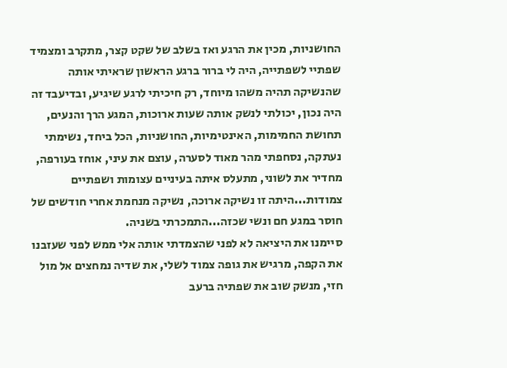החושניות, מכין את הרגע ואז בשלב של שקט קצר, מתקרב ומצמיד שפתיי לשפתייה, היה לי ברור ברגע הראשון שראיתי אותה שהנשיקה תהיה משהו מיוחד, רק חיכיתי לרגע שיגיע, ובדיעבד זה היה נכון, יכולתי לנשק אותה שעות ארוכות, המגע הרך והנעים, תחושת החמימות, האינטימיות, החושניות, הכל ביחד, נשימתי נעתקה, נסחפתי מהר מאוד לסערה, עוצם את עיני, אוחז בעורפה, מחדיר את לשוני, מתעלס איתה בעיניים עצומות ושפתיים צמודות...היתה זו נשיקה ארוכה, נשיקה מנחמת אחרי חודשים של חוסר במגע חם ונשי שכזה...התמכרתי בשניה.
סיימנו את היציאה לא לפני שהצמדתי אותה אלי ממש לפני שעזבנו את הקפה, מרגיש את גופה צמוד לשלי, את שדיה נמחצים אל מול חזי, מנשק שוב את שפתיה ברעב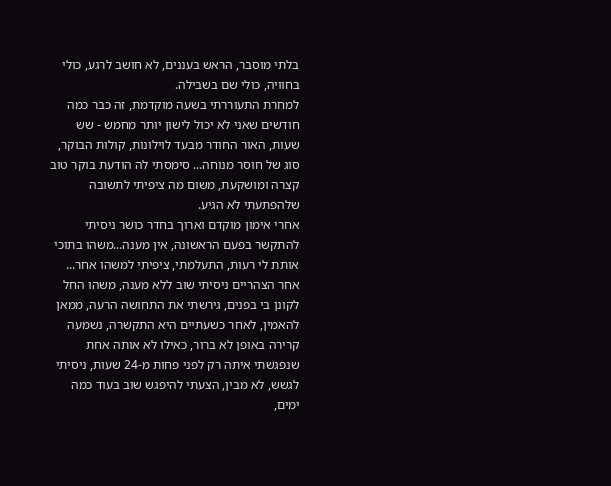בלתי מוסבר, הראש בעננים, לא חושב לרגע, כולי בחוויה, כולי שם בשבילה.
למחרת התעוררתי בשעה מוקדמת, זה כבר כמה חודשים שאני לא יכול לישון יותר מחמש - שש שעות, האור החודר מבעד לוילונות, קולות הבוקר, סוג של חוסר מנוחה... סימסתי לה הודעת בוקר טוב קצרה ומושקעת, משום מה ציפיתי לתשובה שלהפתעתי לא הגיע.
אחרי אימון מוקדם וארוך בחדר כושר ניסיתי להתקשר בפעם הראשונה, אין מענה...משהו בתוכי אותת לי רעות, התעלמתי, ציפיתי למשהו אחר...
אחר הצהריים ניסיתי שוב ללא מענה, משהו החל לקונן בי בפנים, גירשתי את התחושה הרעה, ממאן להאמין, לאחר כשעתיים היא התקשרה, נשמעה קרירה באופן לא ברור, כאילו לא אותה אחת שנפגשתי איתה רק לפני פחות מ-24 שעות, ניסיתי לגשש, לא מבין, הצעתי להיפגש שוב בעוד כמה ימים,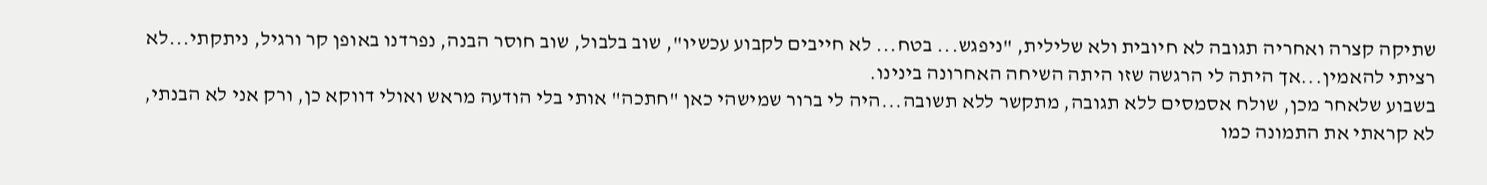שתיקה קצרה ואחריה תגובה לא חיובית ולא שלילית, "ניפגש... בטח... לא חייבים לקבוע עכשיו", שוב בלבול, שוב חוסר הבנה, נפרדנו באופן קר ורגיל, ניתקתי...לא רציתי להאמין...אך היתה לי הרגשה שזו היתה השיחה האחרונה בינינו.
בשבוע שלאחר מכן, שולח אסמסים ללא תגובה, מתקשר ללא תשובה...היה לי ברור שמישהי כאן "חתכה" אותי בלי הודעה מראש ואולי דווקא כן, ורק אני לא הבנתי, לא קראתי את התמונה כמו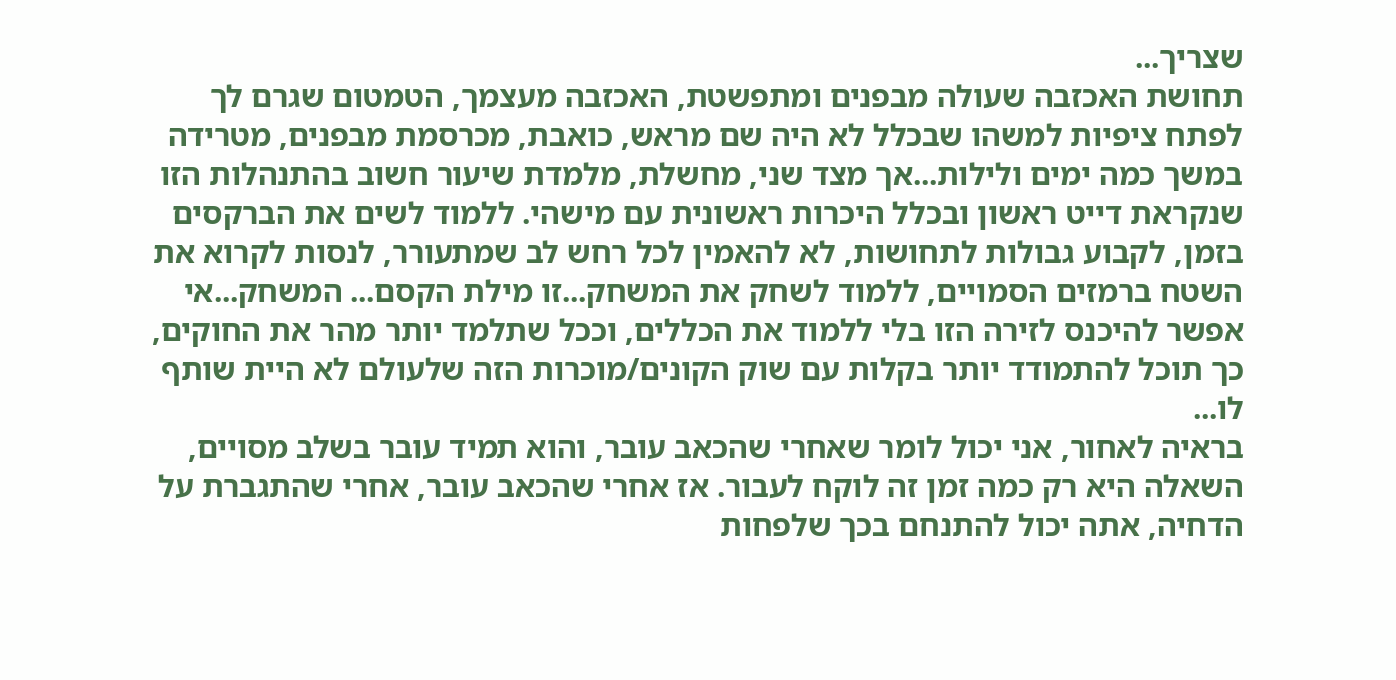שצריך...
תחושת האכזבה שעולה מבפנים ומתפשטת, האכזבה מעצמך, הטמטום שגרם לך לפתח ציפיות למשהו שבכלל לא היה שם מראש, כואבת, מכרסמת מבפנים, מטרידה במשך כמה ימים ולילות...אך מצד שני, מחשלת, מלמדת שיעור חשוב בהתנהלות הזו שנקראת דייט ראשון ובכלל היכרות ראשונית עם מישהי. ללמוד לשים את הברקסים בזמן, לקבוע גבולות לתחושות, לא להאמין לכל רחש לב שמתעורר, לנסות לקרוא את השטח ברמזים הסמויים, ללמוד לשחק את המשחק...זו מילת הקסם... המשחק...אי אפשר להיכנס לזירה הזו בלי ללמוד את הכללים, וככל שתלמד יותר מהר את החוקים, כך תוכל להתמודד יותר בקלות עם שוק הקונים/מוכרות הזה שלעולם לא היית שותף לו...
בראיה לאחור, אני יכול לומר שאחרי שהכאב עובר, והוא תמיד עובר בשלב מסויים, השאלה היא רק כמה זמן זה לוקח לעבור. אז אחרי שהכאב עובר, אחרי שהתגברת על הדחיה, אתה יכול להתנחם בכך שלפחות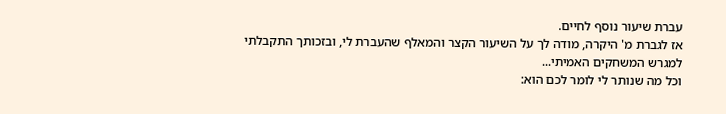עברת שיעור נוסף לחיים.
אז לגברת מ' היקרה, מודה לך על השיעור הקצר והמאלף שהעברת לי, ובזכותך התקבלתי למגרש המשחקים האמיתי...
וכל מה שנותר לי לומר לכם הוא: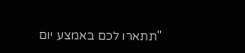"תתארו לכם באמצע יום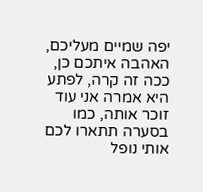יפה שמיים מעליכם, האהבה איתכם כן, ככה זה קרה, לפתע היא אמרה אני עוד זוכר אותה, כמו בסערה תתארו לכם אותי נופל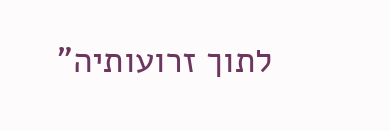לתוך זרועותיה"